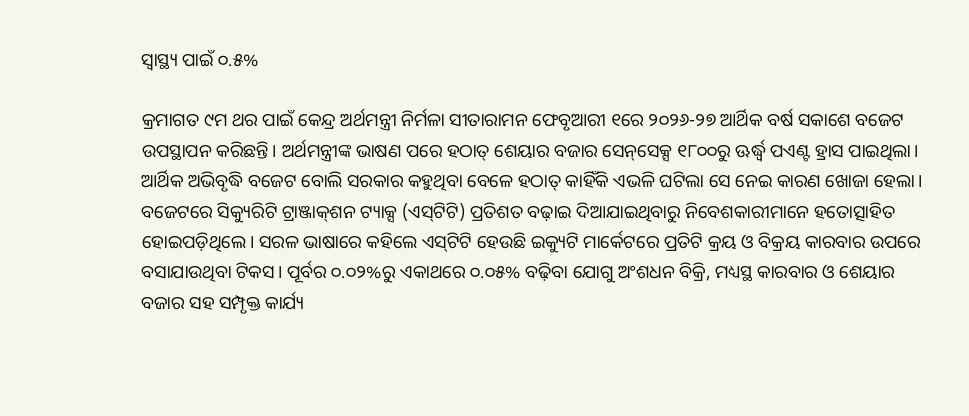ସ୍ବାସ୍ଥ୍ୟ ପାଇଁ ୦.୫%

କ୍ରମାଗତ ୯ମ ଥର ପାଇଁ କେନ୍ଦ୍ର ଅର୍ଥମନ୍ତ୍ରୀ ନିର୍ମଳା ସୀତାରାମନ ଫେବୃଆରୀ ୧ରେ ୨୦୨୬-୨୭ ଆର୍ଥିକ ବର୍ଷ ସକାଶେ ବଜେଟ ଉପସ୍ଥାପନ କରିଛନ୍ତି। ଅର୍ଥମନ୍ତ୍ରୀଙ୍କ ଭାଷଣ ପରେ ହଠାତ୍‌ ଶେୟାର ବଜାର ସେନ୍‌ସେକ୍ସ ୧୮୦୦ରୁ ଊର୍ଦ୍ଧ୍ୱ ପଏଣ୍ଟ ହ୍ରାସ ପାଇଥିଲା। ଆର୍ଥିକ ଅଭିବୃଦ୍ଧି ବଜେଟ ବୋଲି ସରକାର କହୁଥିବା ବେଳେ ହଠାତ୍‌ କାହିଁକି ଏଭଳି ଘଟିଲା ସେ ନେଇ କାରଣ ଖୋଜା ହେଲା। ବଜେଟରେ ସିକ୍ୟୁରିଟି ଟ୍ରାଞ୍ଜାକ୍‌ଶନ ଟ୍ୟାକ୍ସ (ଏସ୍‌ଟିଟି) ପ୍ରତିଶତ ବଢ଼ାଇ ଦିଆଯାଇଥିବାରୁ ନିବେଶକାରୀମାନେ ହତୋତ୍ସାହିତ ହୋଇପଡ଼ିଥିଲେ। ସରଳ ଭାଷାରେ କହିଲେ ଏସ୍‌ଟିଟି ହେଉଛି ଇକ୍ୟୁଟି ମାର୍କେଟରେ ପ୍ରତିଟି କ୍ରୟ ଓ ବିକ୍ରୟ କାରବାର ଉପରେ ବସାଯାଉଥିବା ଟିକସ। ପୂର୍ବର ୦.୦୨%ରୁ ଏକାଥରେ ୦.୦୫% ବଢ଼ିବା ଯୋଗୁ ଅଂଶଧନ ବିକ୍ରି, ମଧ୍ୟସ୍ଥ କାରବାର ଓ ଶେୟାର ବଜାର ସହ ସମ୍ପୃକ୍ତ କାର୍ଯ୍ୟ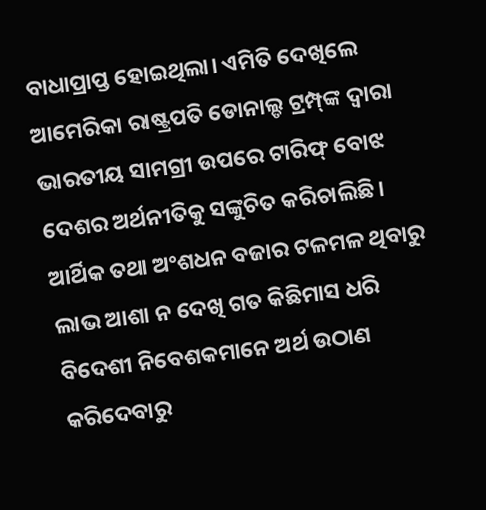ବାଧାପ୍ରାପ୍ତ ହୋଇଥିଲା। ଏମିତି ଦେଖିଲେ ଆମେରିକା ରାଷ୍ଟ୍ରପତି ଡୋନାଲ୍ଡ ଟ୍ରମ୍ପ୍‌ଙ୍କ ଦ୍ୱାରା ଭାରତୀୟ ସାମଗ୍ରୀ ଉପରେ ଟାରିଫ୍‌ ବୋଝ ଦେଶର ଅର୍ଥନୀତିକୁ ସଙ୍କୁଚିତ କରିଚାଲିଛି। ଆର୍ଥିକ ତଥା ଅଂଶଧନ ବଜାର ଟଳମଳ ଥିବାରୁ ଲାଭ ଆଶା ନ ଦେଖି ଗତ କିଛିମାସ ଧରି ବିଦେଶୀ ନିବେଶକମାନେ ଅର୍ଥ ଉଠାଣ କରିଦେବାରୁ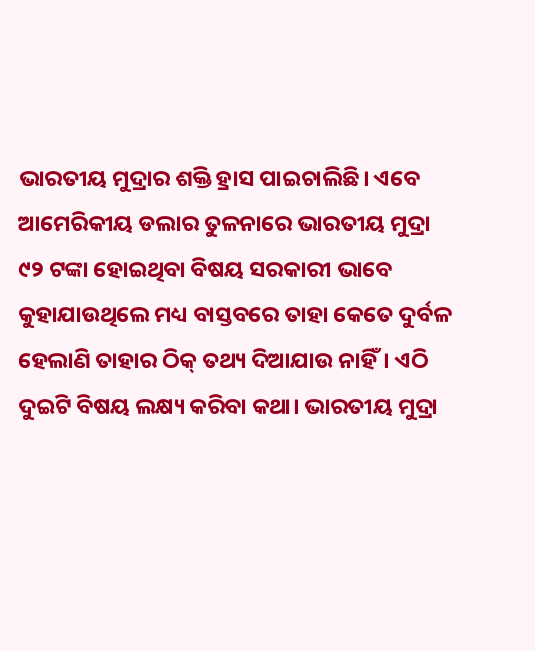ଭାରତୀୟ ମୁଦ୍ରାର ଶକ୍ତି ହ୍ରାସ ପାଇଚାଲିଛି। ଏବେ ଆମେରିକୀୟ ଡଲାର ତୁଳନାରେ ଭାରତୀୟ ମୁଦ୍ରା ୯୨ ଟଙ୍କା ହୋଇଥିବା ବିଷୟ ସରକାରୀ ଭାବେ କୁହାଯାଉଥିଲେ ମଧ୍ୟ ବାସ୍ତବରେ ତାହା କେତେ ଦୁର୍ବଳ ହେଲାଣି ତାହାର ଠିକ୍‌ ତଥ୍ୟ ଦିଆଯାଉ ନାହିଁ। ଏଠି ଦୁଇଟି ବିଷୟ ଲକ୍ଷ୍ୟ କରିବା କଥା। ଭାରତୀୟ ମୁଦ୍ରା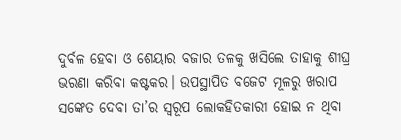ଦୁର୍ବଳ ହେବା ଓ ଶେୟାର ବଜାର ତଳକୁ ଖସିଲେ ତାହାକୁ ଶୀଘ୍ର ଭରଣା କରିବା କଷ୍ଟକର। ଉପସ୍ଥାପିତ ବଜେଟ ମୂଳରୁ ଖରାପ ସଙ୍କେତ ଦେବା ତା’ର ସ୍ବରୂପ ଲୋକହିତକାରୀ ହୋଇ ନ ଥିବା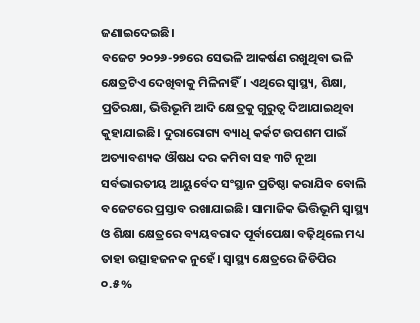ଜଣାଇଦେଇଛି।
ବଜେଟ ୨୦୨୬-୨୭ରେ ସେଭଳି ଆକର୍ଷଣ ରଖୁଥିବା ଭଳି କ୍ଷେତ୍ରଟିଏ ଦେଖିବାକୁ ମିଳିନାହିଁ। ଏଥିରେ ସ୍ବାସ୍ଥ୍ୟ, ଶିକ୍ଷା, ପ୍ରତିରକ୍ଷା, ଭିତ୍ତିଭୂମି ଆଦି କ୍ଷେତ୍ରକୁ ଗୁରୁତ୍ୱ ଦିଆଯାଇଥିବା କୁହାଯାଇଛି। ଦୁରାରୋଗ୍ୟ ବ୍ୟାଧି କର୍କଟ ଉପଶମ ପାଇଁ ଅତ୍ୟାବଶ୍ୟକ ଔଷଧ ଦର କମିବା ସହ ୩ଟି ନୂଆ ସର୍ବଭାରତୀୟ ଆୟୁର୍ବେଦ ସଂସ୍ଥାନ ପ୍ରତିଷ୍ଠା କରାଯିବ ବୋଲି ବଜେଟରେ ପ୍ରସ୍ତାବ ରଖାଯାଇଛି। ସାମାଜିକ ଭିତ୍ତିଭୂମି ସ୍ବାସ୍ଥ୍ୟ ଓ ଶିକ୍ଷା କ୍ଷେତ୍ରରେ ବ୍ୟୟବରାଦ ପୂର୍ବାପେକ୍ଷା ବଢ଼ିଥିଲେ ମଧ୍ୟ ତାହା ଉତ୍ସାହଜନକ ନୁହେଁ। ସ୍ବାସ୍ଥ୍ୟ କ୍ଷେତ୍ରରେ ଜିଡିପିର ୦.୫%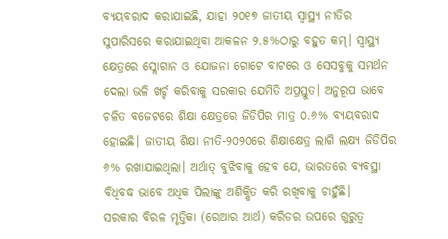ବ୍ୟୟବରାଦ କରାଯାଇଛି, ଯାହା ୨୦୧୭ ଜାତୀୟ ସ୍ବାସ୍ଥ୍ୟ ନୀତିର ସୁପାରିସରେ କରାଯାଇଥିବା ଆକଳନ ୨.୫%ଠାରୁ ବହୁତ କମ୍‌। ସ୍ବାସ୍ଥ୍ୟ କ୍ଷେତ୍ରରେ ସ୍ଲୋଗାନ ଓ ଯୋଜନା ଗୋଟେ ବାଟରେ ଓ ସେସବୁକୁ ସମର୍ଥନ ଦେଲା ଭଳି ଖର୍ଚ୍ଚ କରିବାକୁ ସରକାର ଯେମିତି ଅପ୍ରସ୍ତୁତ। ଅନୁରୂପ ଭାବେ ଚଳିତ ବଜେଟରେ ଶିକ୍ଷା କ୍ଷେତ୍ରରେ ଜିଡିପିର ମାତ୍ର ୦.୬% ବ୍ୟୟବରାଦ ହୋଇଛି। ଜାତୀୟ ଶିକ୍ଷା ନୀତି-୨୦୨୦ରେ ଶିକ୍ଷାକ୍ଷେତ୍ର ଲାଗି ଲକ୍ଷ୍ୟ ଜିଡିପିର ୬% ରଖାଯାଇଥିଲା। ଅର୍ଥାତ୍‌ ବୁଝିବାକୁ ହେବ ଯେ, ଭାରତରେ ବ୍ୟବସ୍ଥା ବିଧିବଦ୍ଧ ଭାବେ ଅଧିକ ପିଲାଙ୍କୁ ଅଶିକ୍ଷିତ କରି ରଖିବାକୁ ଚାହୁଁଛି।
ସରକାର ବିରଳ ମୃତ୍ତିକା (ରେଆର ଆର୍ଥ) କରିଡର ଉପରେ ଗୁରୁତ୍ୱ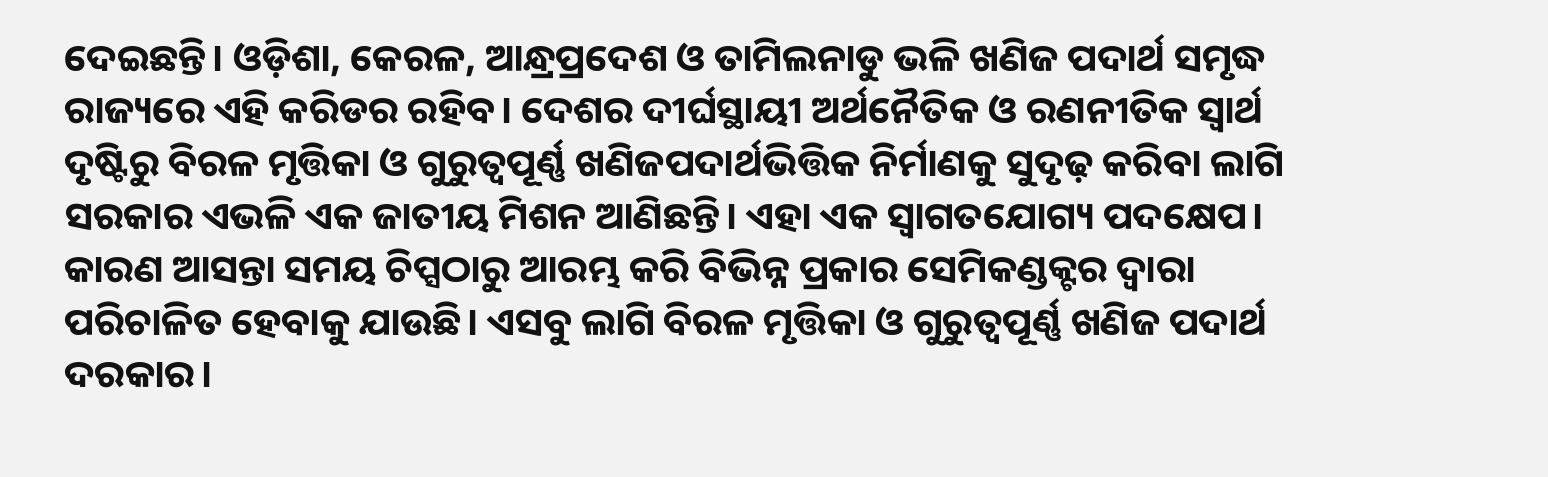ଦେଇଛନ୍ତି। ଓଡ଼ିଶା, କେରଳ, ଆନ୍ଧ୍ରପ୍ରଦେଶ ଓ ତାମିଲନାଡୁ ଭଳି ଖଣିଜ ପଦାର୍ଥ ସମୃଦ୍ଧ ରାଜ୍ୟରେ ଏହି କରିଡର ରହିବ। ଦେଶର ଦୀର୍ଘସ୍ଥାୟୀ ଅର୍ଥନୈତିକ ଓ ରଣନୀତିକ ସ୍ବାର୍ଥ ଦୃଷ୍ଟିରୁ ବିରଳ ମୃତ୍ତିକା ଓ ଗୁରୁତ୍ୱପୂର୍ଣ୍ଣ ଖଣିଜପଦାର୍ଥଭିତ୍ତିକ ନିର୍ମାଣକୁ ସୁଦୃଢ଼ କରିବା ଲାଗି ସରକାର ଏଭଳି ଏକ ଜାତୀୟ ମିଶନ ଆଣିଛନ୍ତି। ଏହା ଏକ ସ୍ବାଗତଯୋଗ୍ୟ ପଦକ୍ଷେପ। କାରଣ ଆସନ୍ତା ସମୟ ଚିପ୍ସଠାରୁ ଆରମ୍ଭ କରି ବିଭିନ୍ନ ପ୍ରକାର ସେମିକଣ୍ଡକ୍ଟର ଦ୍ୱାରା ପରିଚାଳିତ ହେବାକୁ ଯାଉଛି। ଏସବୁ ଲାଗି ବିରଳ ମୃତ୍ତିକା ଓ ଗୁରୁତ୍ୱପୂର୍ଣ୍ଣ ଖଣିଜ ପଦାର୍ଥ ଦରକାର।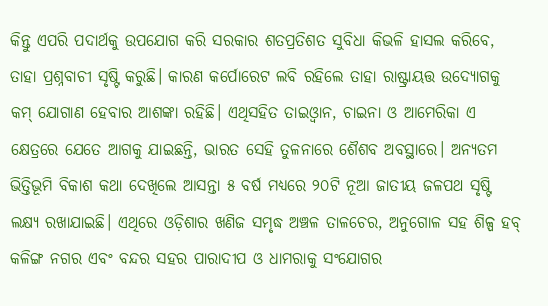କିନ୍ତୁ ଏପରି ପଦାର୍ଥକୁ ଉପଯୋଗ କରି ସରକାର ଶତପ୍ରତିଶତ ସୁବିଧା କିଭଳି ହାସଲ କରିବେ, ତାହା ପ୍ରଶ୍ନବାଚୀ ସୃଷ୍ଟି କରୁଛି। କାରଣ କର୍ପୋରେଟ ଲବି ରହିଲେ ତାହା ରାଷ୍ଟ୍ରାୟତ୍ତ ଉଦ୍ୟୋଗକୁ କମ୍‌ ଯୋଗାଣ ହେବାର ଆଶଙ୍କା ରହିଛି। ଏଥିସହିତ ତାଇଓ୍ବାନ, ଚାଇନା ଓ ଆମେରିକା ଏ କ୍ଷେତ୍ରରେ ଯେତେ ଆଗକୁ ଯାଇଛନ୍ତି, ଭାରତ ସେହି ତୁଳନାରେ ଶୈଶବ ଅବସ୍ଥାରେ। ଅନ୍ୟତମ ଭିତ୍ତିଭୂମି ବିକାଶ କଥା ଦେଖିଲେ ଆସନ୍ତା ୫ ବର୍ଷ ମଧ୍ୟରେ ୨୦ଟି ନୂଆ ଜାତୀୟ ଜଳପଥ ସୃଷ୍ଟି ଲକ୍ଷ୍ୟ ରଖାଯାଇଛି। ଏଥିରେ ଓଡ଼ିଶାର ଖଣିଜ ସମୃଦ୍ଧ ଅଞ୍ଚଳ ତାଳଚେର, ଅନୁଗୋଳ ସହ ଶିଳ୍ପ ହବ୍‌ କଳିଙ୍ଗ ନଗର ଏବଂ ବନ୍ଦର ସହର ପାରାଦୀପ ଓ ଧାମରାକୁ ସଂଯୋଗର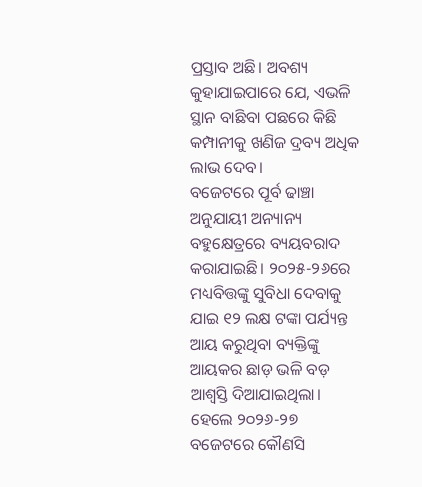ପ୍ରସ୍ତାବ ଅଛି। ଅବଶ୍ୟ କୁହାଯାଇପାରେ ଯେ, ଏଭଳି ସ୍ଥାନ ବାଛିବା ପଛରେ କିଛି କମ୍ପାନୀକୁ ଖଣିଜ ଦ୍ରବ୍ୟ ଅଧିକ ଲାଭ ଦେବ।
ବଜେଟରେ ପୂର୍ବ ଢାଞ୍ଚା ଅନୁଯାୟୀ ଅନ୍ୟାନ୍ୟ ବହୁକ୍ଷେତ୍ରରେ ବ୍ୟୟବରାଦ କରାଯାଇଛି। ୨୦୨୫-୨୬ରେ ମଧ୍ୟବିତ୍ତଙ୍କୁ ସୁବିଧା ଦେବାକୁ ଯାଇ ୧୨ ଲକ୍ଷ ଟଙ୍କା ପର୍ଯ୍ୟନ୍ତ ଆୟ କରୁଥିବା ବ୍ୟକ୍ତିଙ୍କୁ ଆୟକର ଛାଡ଼ ଭଳି ବଡ଼ ଆଶ୍ୱସ୍ତି ଦିଆଯାଇଥିଲା। ହେଲେ ୨୦୨୬-୨୭ ବଜେଟରେ କୌଣସି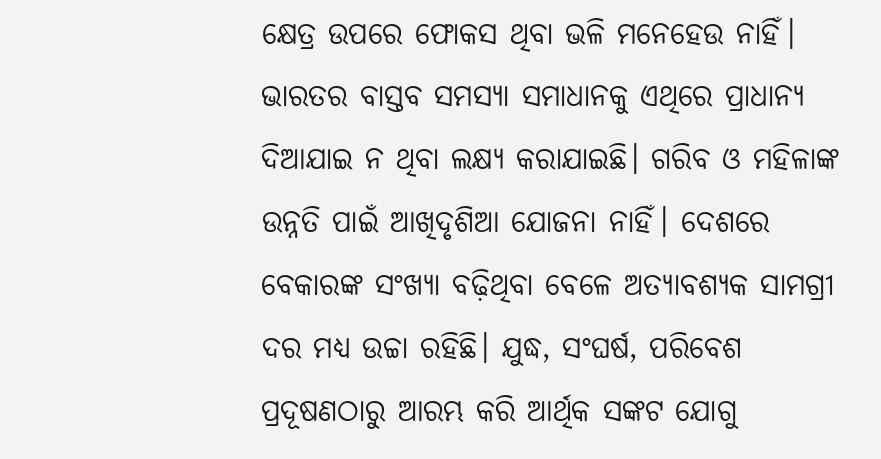କ୍ଷେତ୍ର ଉପରେ ଫୋକସ ଥିବା ଭଳି ମନେହେଉ ନାହିଁ। ଭାରତର ବାସ୍ତବ ସମସ୍ୟା ସମାଧାନକୁ ଏଥିରେ ପ୍ରାଧାନ୍ୟ ଦିଆଯାଇ ନ ଥିବା ଲକ୍ଷ୍ୟ କରାଯାଇଛି। ଗରିବ ଓ ମହିଳାଙ୍କ ଉନ୍ନତି ପାଇଁ ଆଖିଦୃଶିଆ ଯୋଜନା ନାହିଁ। ଦେଶରେ ବେକାରଙ୍କ ସଂଖ୍ୟା ବଢ଼ିଥିବା ବେଳେ ଅତ୍ୟାବଶ୍ୟକ ସାମଗ୍ରୀ ଦର ମଧ୍ୟ ଉଚ୍ଚା ରହିଛି। ଯୁଦ୍ଧ, ସଂଘର୍ଷ, ପରିବେଶ ପ୍ରଦୂଷଣଠାରୁ ଆରମ୍ଭ କରି ଆର୍ଥିକ ସଙ୍କଟ ଯୋଗୁ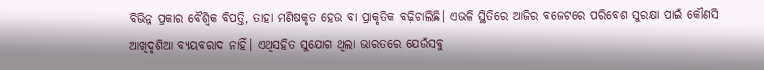ବିଭିନ୍ନ ପ୍ରକାର ବୈଶ୍ୱିକ ବିପତ୍ତି, ତାହା ମଣିଷକୃତ ହେଉ ବା ପ୍ରାକୃତିକ ବଢ଼ିଚାଲିଛି। ଏଭଳି ସ୍ଥିତିରେ ଆଜିର ବଜେଟରେ ପରିବେଶ ସୁରକ୍ଷା ପାଇଁ କୌଣସି ଆଖିଦୃଶିଆ ବ୍ୟୟବରାଦ ନାହିଁ। ଏଥିସହିତ ସୁଯୋଗ ଥିଲା ଭାରତରେ ଯେଉଁସବୁ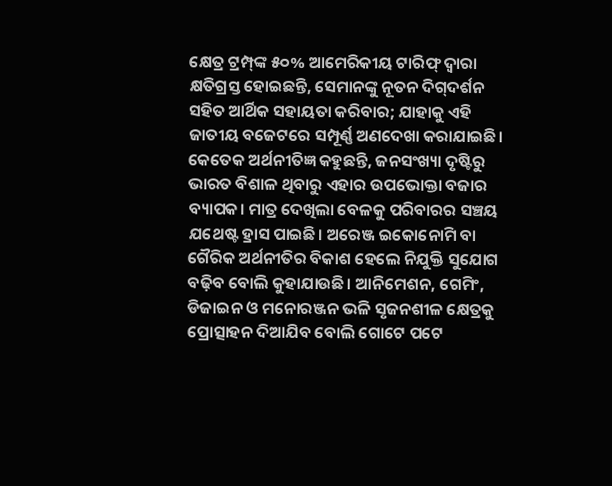କ୍ଷେତ୍ର ଟ୍ରମ୍ପ୍‌ଙ୍କ ୫୦% ଆମେରିକୀୟ ଟାରିଫ୍‌ ଦ୍ୱାରା କ୍ଷତିଗ୍ରସ୍ତ ହୋଇଛନ୍ତି, ସେମାନଙ୍କୁ ନୂତନ ଦିଗ୍‌ଦର୍ଶନ ସହିତ ଆର୍ଥିକ ସହାୟତା କରିବାର; ଯାହାକୁ ଏହି ଜାତୀୟ ବଜେଟରେ ସମ୍ପୂର୍ଣ୍ଣ ଅଣଦେଖା କରାଯାଇଛି। କେତେକ ଅର୍ଥନୀତିଜ୍ଞ କହୁଛନ୍ତି, ଜନସଂଖ୍ୟା ଦୃଷ୍ଟିରୁ ଭାରତ ବିଶାଳ ଥିବାରୁ ଏହାର ଉପଭୋକ୍ତା ବଜାର ବ୍ୟାପକ। ମାତ୍ର ଦେଖିଲା ବେଳକୁ ପରିବାରର ସଞ୍ଚୟ ଯଥେଷ୍ଟ ହ୍ରାସ ପାଇଛି। ଅରେଞ୍ଜ ଇକୋନୋମି ବା ଗୈରିକ ଅର୍ଥନୀତିର ବିକାଶ ହେଲେ ନିଯୁକ୍ତି ସୁଯୋଗ ବଢ଼ିବ ବୋଲି କୁହାଯାଉଛି। ଆନିମେଶନ, ଗେମିଂ, ଡିଜାଇନ ଓ ମନୋରଞ୍ଜନ ଭଳି ସୃଜନଶୀଳ କ୍ଷେତ୍ରକୁ ପ୍ରୋତ୍ସାହନ ଦିଆଯିବ ବୋଲି ଗୋଟେ ପଟେ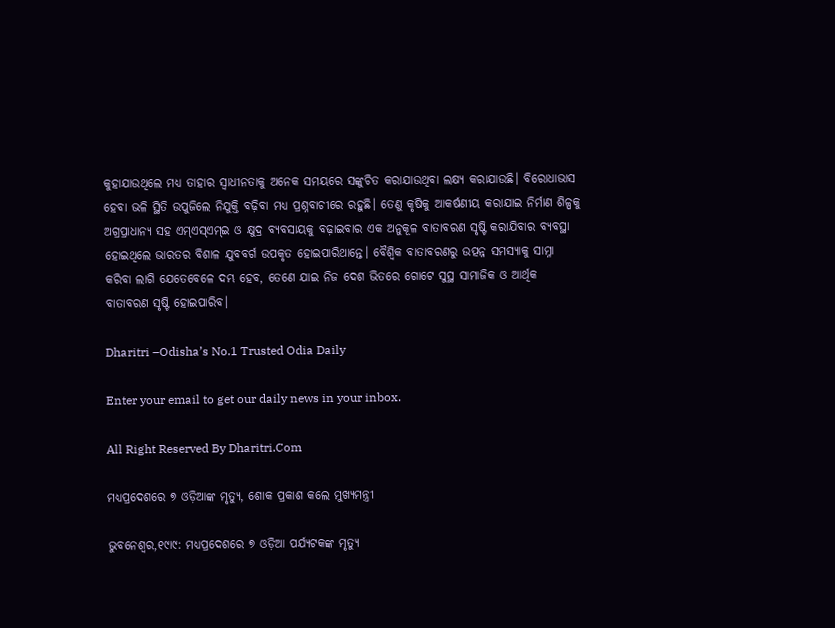କୁହାଯାଉଥିଲେ ମଧ୍ୟ ତାହାର ସ୍ବାଧୀନତାକୁ ଅନେକ ସମୟରେ ସଙ୍କୁଚିତ କରାଯାଉଥିବା ଲକ୍ଷ୍ୟ କରାଯାଉଛି। ବିରୋଧାଭାସ ହେବା ଭଳି ସ୍ଥିତି ଉପୁଜିଲେ ନିଯୁକ୍ତି ବଢ଼ିବା ମଧ୍ୟ ପ୍ରଶ୍ନବାଚୀରେ ରହୁଛି। ତେଣୁ କୃଷିକୁ ଆକର୍ଷଣୀୟ କରାଯାଇ ନିର୍ମାଣ ଶିଳ୍ପକୁ ଅଗ୍ରପ୍ରାଧାନ୍ୟ ସହ ଏମ୍‌ଏସ୍‌ଏମ୍‌ଇ ଓ କ୍ଷୁଦ୍ର ବ୍ୟବସାୟକୁ ବଢ଼ାଇବାର ଏକ ଅନୁକୂଳ ବାତାବରଣ ସୃଷ୍ଟି କରାଯିବାର ବ୍ୟବସ୍ଥା ହୋଇଥିଲେ ଭାରତର ବିଶାଳ ଯୁବବର୍ଗ ଉପକୃତ ହୋଇପାରିଥାନ୍ତେ। ବୈଶ୍ୱିକ ବାତାବରଣରୁ ଉତ୍ପନ୍ନ ସମସ୍ୟାକୁ ସାମ୍ନା କରିବା ଲାଗି ଯେତେବେଳେ ଦମ୍ଭ ହେବ, ତେଣେ ଯାଇ ନିଜ ଦେଶ ଭିତରେ ଗୋଟେ ସୁସ୍ଥ ସାମାଜିକ ଓ ଆର୍ଥିକ ବାତାବରଣ ସୃଷ୍ଟି ହୋଇପାରିବ।

Dharitri –Odisha’s No.1 Trusted Odia Daily

Enter your email to get our daily news in your inbox.

All Right Reserved By Dharitri.Com

ମଧ୍ୟପ୍ରଦେଶରେ ୭ ଓଡ଼ିଆଙ୍କ ମୃତ୍ୟୁ, ଶୋକ ପ୍ରକାଶ କଲେ ମୁଖ୍ୟମନ୍ତ୍ରୀ

ଭୁବନେଶ୍ୱର,୧୯ା୯: ମଧ୍ୟପ୍ରଦେଶରେ ୭ ଓଡ଼ିଆ ପର୍ଯ୍ୟଟକଙ୍କ ମୃତ୍ୟୁ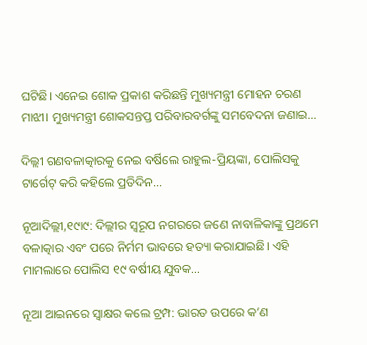ଘଟିଛି। ଏନେଇ ଶୋକ ପ୍ରକାଶ କରିଛନ୍ତି ମୁଖ୍ୟମନ୍ତ୍ରୀ ମୋହନ ଚରଣ ମାଝୀ। ମୁଖ୍ୟମନ୍ତ୍ରୀ ଶୋକସନ୍ତପ୍ତ ପରିବାରବର୍ଗଙ୍କୁ ସମବେଦନା ଜଣାଇ…

ଦିଲ୍ଲୀ ଗଣବଳାତ୍କାରକୁ ନେଇ ବର୍ଷିଲେ ରାହୁଲ-ପ୍ରିୟଙ୍କା, ପୋଲିସକୁ ଟାର୍ଗେଟ୍‌ କରି କହିଲେ ପ୍ରତିଦିନ…

ନୂଆଦିଲ୍ଲୀ,୧୯ା୯: ଦିଲ୍ଲୀର ସ୍ବରୂପ ନଗରରେ ଜଣେ ନାବାଳିକାଙ୍କୁ ପ୍ରଥମେ ବଳାତ୍କାର ଏବଂ ପରେ ନିର୍ମମ ଭାବରେ ହତ୍ୟା କରାଯାଇଛି। ଏହି ମାମଲାରେ ପୋଲିସ ୧୯ ବର୍ଷୀୟ ଯୁବକ…

ନୂଆ ଆଇନରେ ସ୍ବାକ୍ଷର କଲେ ଟ୍ରମ୍ପ: ଭାରତ ଉପରେ କ’ଣ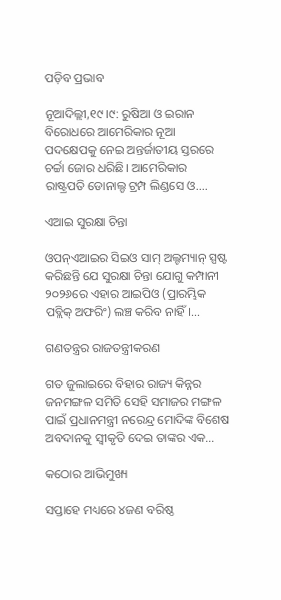ପଡ଼ିବ ପ୍ରଭାବ

ନୂଆଦିଲ୍ଲୀ,୧୯।୯: ରୁଷିଆ ଓ ଇରାନ ବିରୋଧରେ ଆମେରିକାର ନୂଆ ପଦକ୍ଷେପକୁ ନେଇ ଅନ୍ତର୍ଜାତୀୟ ସ୍ତରରେ ଚର୍ଚ୍ଚା ଜୋର ଧରିଛି। ଆମେରିକାର ରାଷ୍ଟ୍ରପତି ଡୋନାଲ୍ଡ ଟ୍ରମ୍ପ ଲିଣ୍ଡସେ ଓ.…

ଏଆଇ ସୁରକ୍ଷା ଚିନ୍ତା

ଓପନ୍‌ଏଆଇର ସିଇଓ ସାମ୍‌ ଅଲ୍ଟମ୍ୟାନ୍‌ ସ୍ପଷ୍ଟ କରିଛନ୍ତି ଯେ ସୁରକ୍ଷା ଚିନ୍ତା ଯୋଗୁ କମ୍ପାନୀ ୨୦୨୬ରେ ଏହାର ଆଇପିଓ (ପ୍ରାରମ୍ଭିକ ପବ୍ଲିକ୍‌ ଅଫରିଂ) ଲଞ୍ଚ କରିବ ନାହିଁ।…

ଗଣତନ୍ତ୍ରର ରାଜତନ୍ତ୍ରୀକରଣ

ଗତ ଜୁଲାଇରେ ବିହାର ରାଜ୍ୟ କିନ୍ନର ଜନମଙ୍ଗଳ ସମିତି ସେହି ସମାଜର ମଙ୍ଗଳ ପାଇଁ ପ୍ରଧାନମନ୍ତ୍ରୀ ନରେନ୍ଦ୍ର ମୋଦିଙ୍କ ବିଶେଷ ଅବଦାନକୁ ସ୍ବୀକୃତି ଦେଇ ତାଙ୍କର ଏକ…

କଠୋର ଆଭିମୁଖ୍ୟ

ସପ୍ତାହେ ମଧ୍ୟରେ ୪ଜଣ ବରିଷ୍ଠ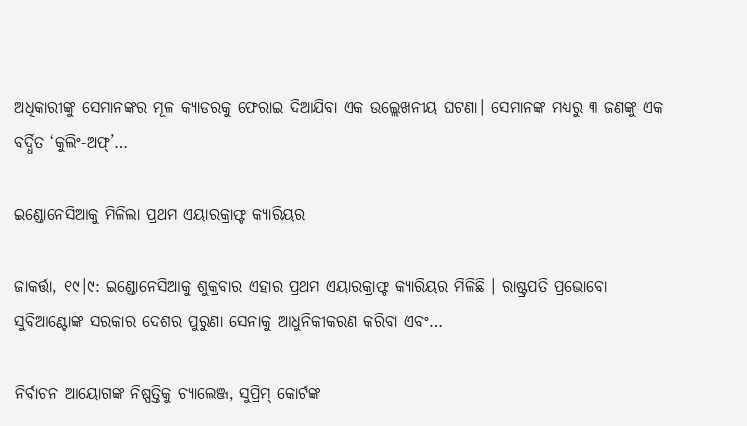ଅଧିକାରୀଙ୍କୁ ସେମାନଙ୍କର ମୂଳ କ୍ୟାଡରକୁ ଫେରାଇ ଦିଆଯିବା ଏକ ଉଲ୍ଲେଖନୀୟ ଘଟଣା। ସେମାନଙ୍କ ମଧ୍ୟରୁ ୩ ଜଣଙ୍କୁ ଏକ ବର୍ଦ୍ଧିତ ‘କୁଲିଂ-ଅଫ୍‌’…

ଇଣ୍ଡୋନେସିଆକୁ ମିଳିଲା ପ୍ରଥମ ଏୟାରକ୍ରାଫ୍ଟ କ୍ୟାରିୟର

ଜାକର୍ତ୍ତା, ୧୯।୯: ଇଣ୍ଡୋନେସିଆକୁ ଶୁକ୍ରବାର ଏହାର ପ୍ରଥମ ଏୟାରକ୍ରାଫ୍ଟ କ୍ୟାରିୟର ମିଳିଛି । ରାଷ୍ଟ୍ରପତି ପ୍ରଭୋବୋ ସୁବିଆଣ୍ଟୋଙ୍କ ସରକାର ଦେଶର ପୁରୁଣା ସେନାକୁ ଆଧୁନିକୀକରଣ କରିବା ଏବଂ…

ନିର୍ବାଚନ ଆୟୋଗଙ୍କ ନିଷ୍ପତ୍ତିକୁ ଚ୍ୟାଲେଞ୍ଜ, ସୁପ୍ରିମ୍ କୋର୍ଟଙ୍କ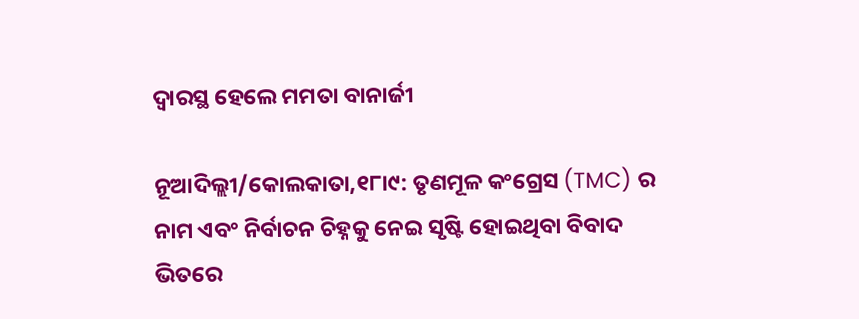ଦ୍ୱାରସ୍ଥ ହେଲେ ମମତା ବାନାର୍ଜୀ

ନୂଆଦିଲ୍ଲୀ/କୋଲକାତା,୧୮ା୯: ତୃଣମୂଳ କଂଗ୍ରେସ (TMC) ର ନାମ ଏବଂ ନିର୍ବାଚନ ଚିହ୍ନକୁ ନେଇ ସୃଷ୍ଟି ହୋଇଥିବା ବିବାଦ ଭିତରେ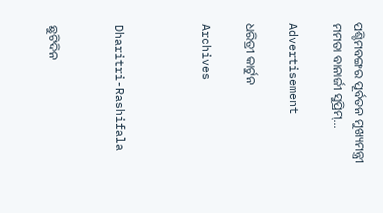ପଶ୍ଚିମବଙ୍ଗର ପୂର୍ବତନ ମୁଖ୍ୟମନ୍ତ୍ରୀ ମମତା ବାନାର୍ଜୀ ସୁପ୍ରିମ୍…

Advertisement

ଧରିତ୍ରୀ କାର୍ଟୁନ

Archives



Dharitri-Rashifala


ଛୁଟିଦିନ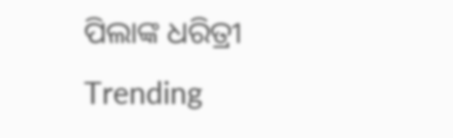ପିଲାଙ୍କ ଧରିତ୍ରୀ
Trending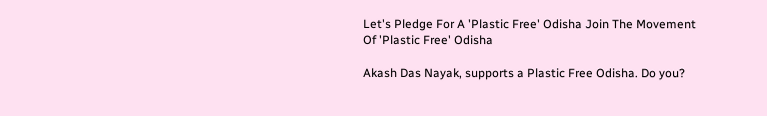Let's Pledge For A 'Plastic Free' Odisha Join The Movement Of 'Plastic Free' Odisha

Akash Das Nayak, supports a Plastic Free Odisha. Do you?